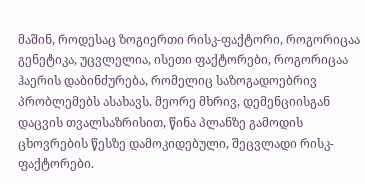მაშინ, როდესაც ზოგიერთი რისკ-ფაქტორი, როგორიცაა გენეტიკა, უცვლელია, ისეთი ფაქტორები, როგორიცაა ჰაერის დაბინძურება, რომელიც საზოგადოებრივ პრობლემებს ასახავს. მეორე მხრივ, დემენციისგან დაცვის თვალსაზრისით, წინა პლანზე გამოდის ცხოვრების წესზე დამოკიდებული, შეცვლადი რისკ-ფაქტორები.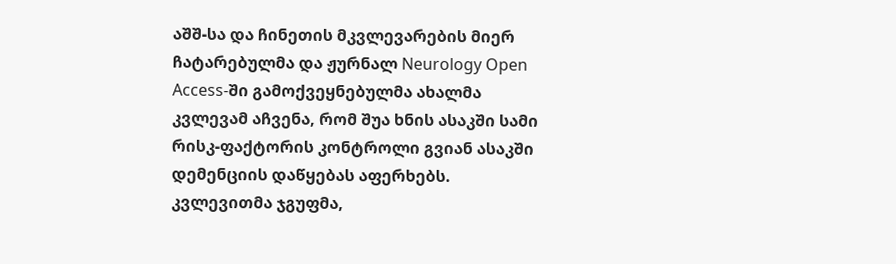აშშ-სა და ჩინეთის მკვლევარების მიერ ჩატარებულმა და ჟურნალ Neurology Open Access-ში გამოქვეყნებულმა ახალმა კვლევამ აჩვენა, რომ შუა ხნის ასაკში სამი რისკ-ფაქტორის კონტროლი გვიან ასაკში დემენციის დაწყებას აფერხებს.
კვლევითმა ჯგუფმა,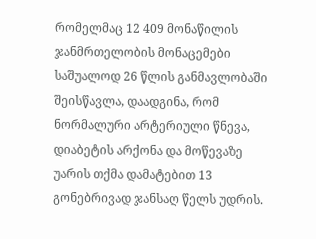რომელმაც 12 409 მონაწილის ჯანმრთელობის მონაცემები საშუალოდ 26 წლის განმავლობაში შეისწავლა, დაადგინა, რომ ნორმალური არტერიული წნევა, დიაბეტის არქონა და მოწევაზე უარის თქმა დამატებით 13 გონებრივად ჯანსაღ წელს უდრის.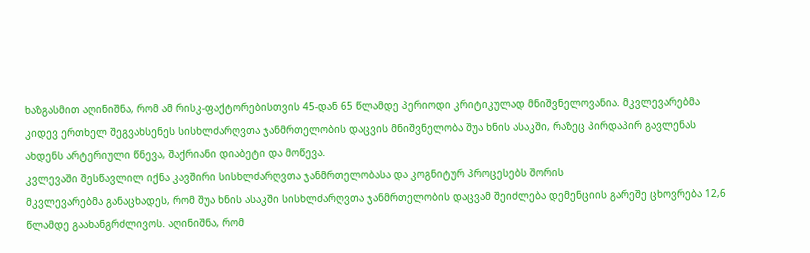ხაზგასმით აღინიშნა, რომ ამ რისკ-ფაქტორებისთვის 45-დან 65 წლამდე პერიოდი კრიტიკულად მნიშვნელოვანია. მკვლევარებმა კიდევ ერთხელ შეგვახსენეს სისხლძარღვთა ჯანმრთელობის დაცვის მნიშვნელობა შუა ხნის ასაკში, რაზეც პირდაპირ გავლენას ახდენს არტერიული წნევა, შაქრიანი დიაბეტი და მოწევა.
კვლევაში შესწავლილ იქნა კავშირი სისხლძარღვთა ჯანმრთელობასა და კოგნიტურ პროცესებს შორის
მკვლევარებმა განაცხადეს, რომ შუა ხნის ასაკში სისხლძარღვთა ჯანმრთელობის დაცვამ შეიძლება დემენციის გარეშე ცხოვრება 12,6 წლამდე გაახანგრძლივოს. აღინიშნა, რომ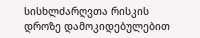სისხლძარღვთა რისკის დროზე დამოკიდებულებით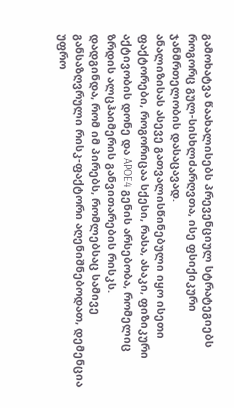გამოხატვა წაახალისებს პრევენციულ სტრატეგიებს როგორც გულ-სისხლძარღვთა, ისე ფსიქიკური ჯანმრთელობის დასაცავად.
ანალიზისას ასევე გათვალისწინებული იყო ისეთი ფაქტორები, როგორიცაა სქესი, რასა, ასაკი, ფიზიკური აქტივობის დონე და APOE4 გენის არსებობა, რომელიც ზრდის ალცჰაიმერის განვითარების რისკს.
დადგინდა, რომ იმ პირებს, რომლებსაც სამივე განსაზღვრული რისკ-ფაქტორი აღენიშნებოდათ, დემენცია უფრო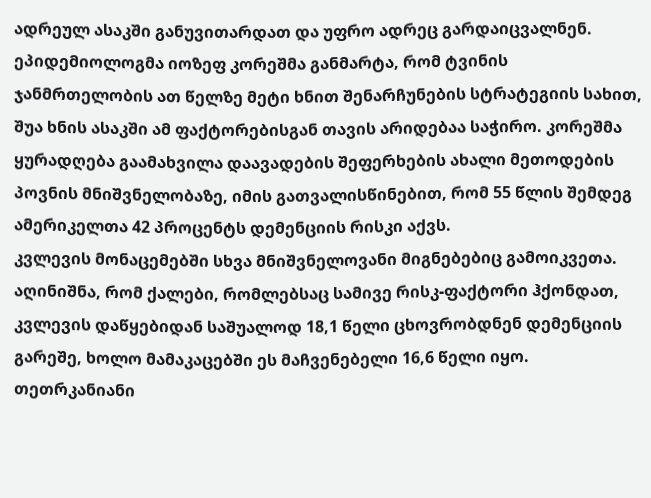ადრეულ ასაკში განუვითარდათ და უფრო ადრეც გარდაიცვალნენ.
ეპიდემიოლოგმა იოზეფ კორეშმა განმარტა, რომ ტვინის ჯანმრთელობის ათ წელზე მეტი ხნით შენარჩუნების სტრატეგიის სახით, შუა ხნის ასაკში ამ ფაქტორებისგან თავის არიდებაა საჭირო. კორეშმა ყურადღება გაამახვილა დაავადების შეფერხების ახალი მეთოდების პოვნის მნიშვნელობაზე, იმის გათვალისწინებით, რომ 55 წლის შემდეგ ამერიკელთა 42 პროცენტს დემენციის რისკი აქვს.
კვლევის მონაცემებში სხვა მნიშვნელოვანი მიგნებებიც გამოიკვეთა. აღინიშნა, რომ ქალები, რომლებსაც სამივე რისკ-ფაქტორი ჰქონდათ, კვლევის დაწყებიდან საშუალოდ 18,1 წელი ცხოვრობდნენ დემენციის გარეშე, ხოლო მამაკაცებში ეს მაჩვენებელი 16,6 წელი იყო.
თეთრკანიანი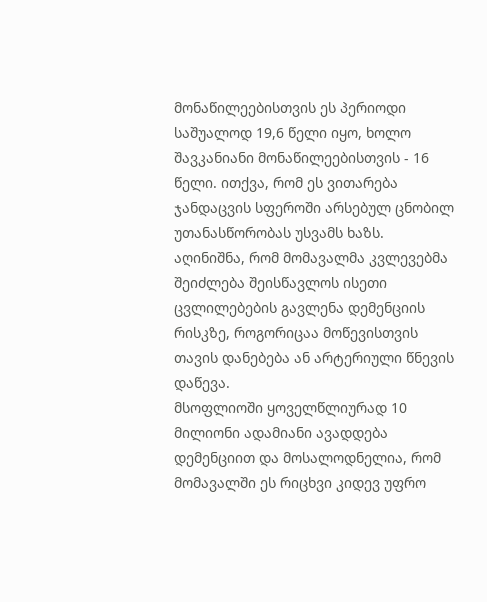მონაწილეებისთვის ეს პერიოდი საშუალოდ 19,6 წელი იყო, ხოლო შავკანიანი მონაწილეებისთვის - 16 წელი. ითქვა, რომ ეს ვითარება ჯანდაცვის სფეროში არსებულ ცნობილ უთანასწორობას უსვამს ხაზს.
აღინიშნა, რომ მომავალმა კვლევებმა შეიძლება შეისწავლოს ისეთი ცვლილებების გავლენა დემენციის რისკზე, როგორიცაა მოწევისთვის თავის დანებება ან არტერიული წნევის დაწევა.
მსოფლიოში ყოველწლიურად 10 მილიონი ადამიანი ავადდება დემენციით და მოსალოდნელია, რომ მომავალში ეს რიცხვი კიდევ უფრო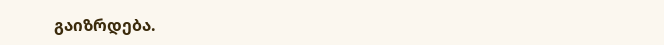გაიზრდება.